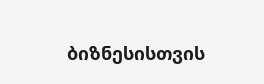ბიზნესისთვის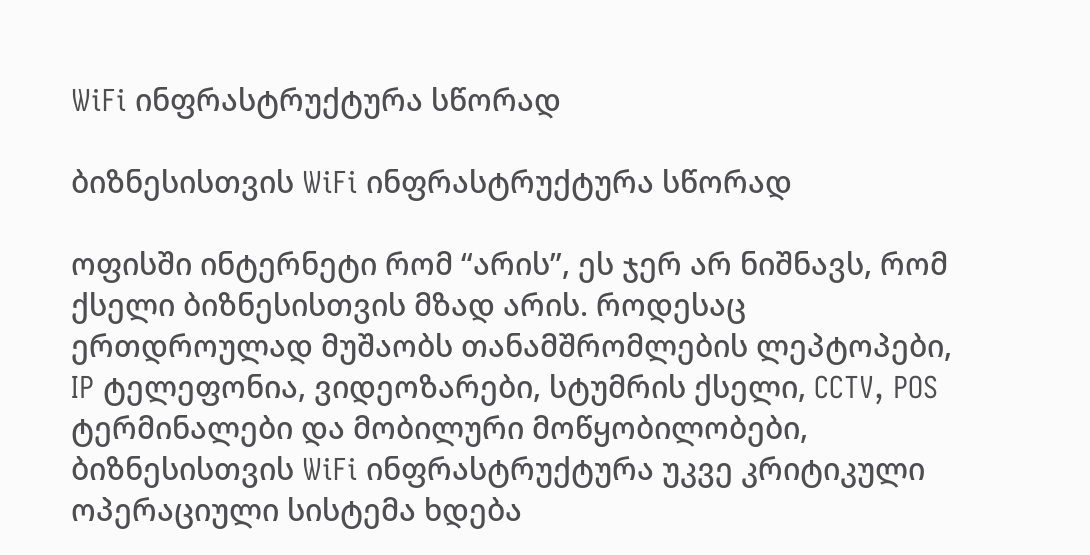WiFi ინფრასტრუქტურა სწორად

ბიზნესისთვის WiFi ინფრასტრუქტურა სწორად

ოფისში ინტერნეტი რომ “არის”, ეს ჯერ არ ნიშნავს, რომ ქსელი ბიზნესისთვის მზად არის. როდესაც ერთდროულად მუშაობს თანამშრომლების ლეპტოპები, IP ტელეფონია, ვიდეოზარები, სტუმრის ქსელი, CCTV, POS ტერმინალები და მობილური მოწყობილობები, ბიზნესისთვის WiFi ინფრასტრუქტურა უკვე კრიტიკული ოპერაციული სისტემა ხდება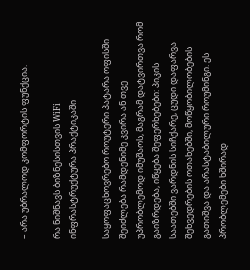– არა უბრალოდ კომფორტის ფუნქცია.

რა ნიშნავს ბიზნესისთვის WiFi ინფრასტრუქტურა პრაქტიკაში

საყოფაცხოვრებო როუტერი პატარა ოფისში შეიძლება რამდენიმე კვირა ან თვე უპრობლემოდ იმუშაოს, მაგრამ დატვირთვა რომ გაიზრდება, იწყება შეფერხებები: პიკის საათებში ვარდნის სიჩქარე, ცუდი დაფარვა შეხვედრების ოთახებში, მოწყობილობების გათიშვა და არასტაბილური როუმინგი. ეს პრობლემები ხშირად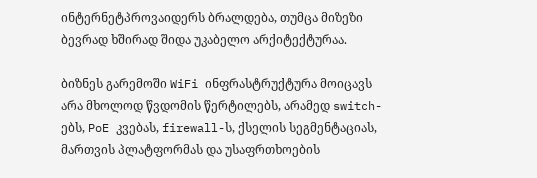ინტერნეტპროვაიდერს ბრალდება, თუმცა მიზეზი ბევრად ხშირად შიდა უკაბელო არქიტექტურაა.

ბიზნეს გარემოში WiFi ინფრასტრუქტურა მოიცავს არა მხოლოდ წვდომის წერტილებს, არამედ switch-ებს, PoE კვებას, firewall-ს, ქსელის სეგმენტაციას, მართვის პლატფორმას და უსაფრთხოების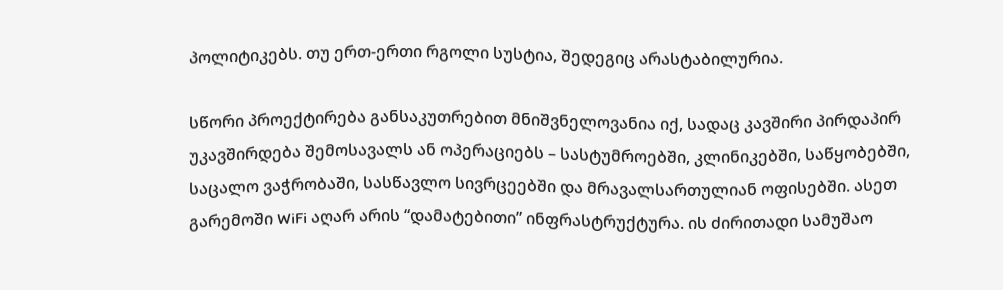პოლიტიკებს. თუ ერთ-ერთი რგოლი სუსტია, შედეგიც არასტაბილურია.

სწორი პროექტირება განსაკუთრებით მნიშვნელოვანია იქ, სადაც კავშირი პირდაპირ უკავშირდება შემოსავალს ან ოპერაციებს – სასტუმროებში, კლინიკებში, საწყობებში, საცალო ვაჭრობაში, სასწავლო სივრცეებში და მრავალსართულიან ოფისებში. ასეთ გარემოში WiFi აღარ არის “დამატებითი” ინფრასტრუქტურა. ის ძირითადი სამუშაო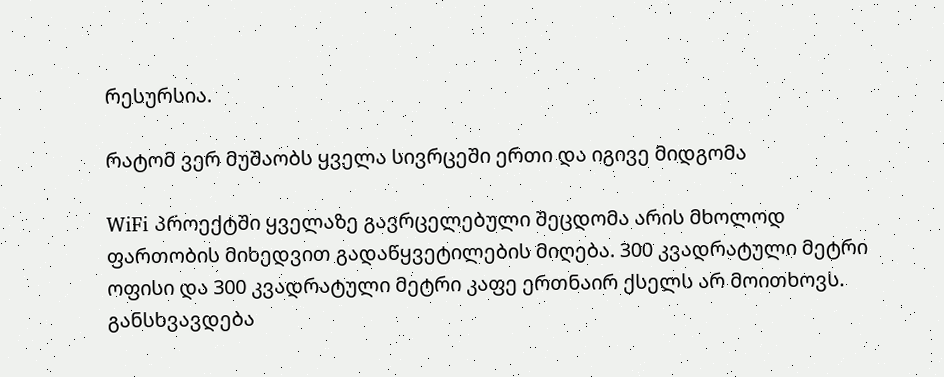რესურსია.

რატომ ვერ მუშაობს ყველა სივრცეში ერთი და იგივე მიდგომა

WiFi პროექტში ყველაზე გავრცელებული შეცდომა არის მხოლოდ ფართობის მიხედვით გადაწყვეტილების მიღება. 300 კვადრატული მეტრი ოფისი და 300 კვადრატული მეტრი კაფე ერთნაირ ქსელს არ მოითხოვს. განსხვავდება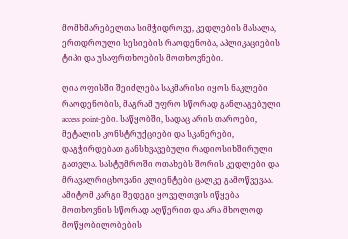მომხმარებელთა სიმჭიდროვე, კედლების მასალა, ერთდროული სესიების რაოდენობა, აპლიკაციების ტიპი და უსაფრთხოების მოთხოვნები.

ღია ოფისში შეიძლება საკმარისი იყოს ნაკლები რაოდენობის, მაგრამ უფრო სწორად განლაგებული access point-ები. საწყობში, სადაც არის თაროები, მეტალის კონსტრუქციები და სკანერები, დაგჭირდებათ განსხვავებული რადიოსიხშირული გათვლა. სასტუმროში ოთახებს შორის კედლები და მრავალრიცხოვანი კლიენტები ცალკე გამოწვევაა. ამიტომ კარგი შედეგი ყოველთვის იწყება მოთხოვნის სწორად აღწერით და არა მხოლოდ მოწყობილობების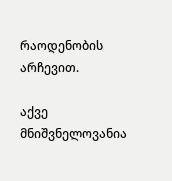რაოდენობის არჩევით.

აქვე მნიშვნელოვანია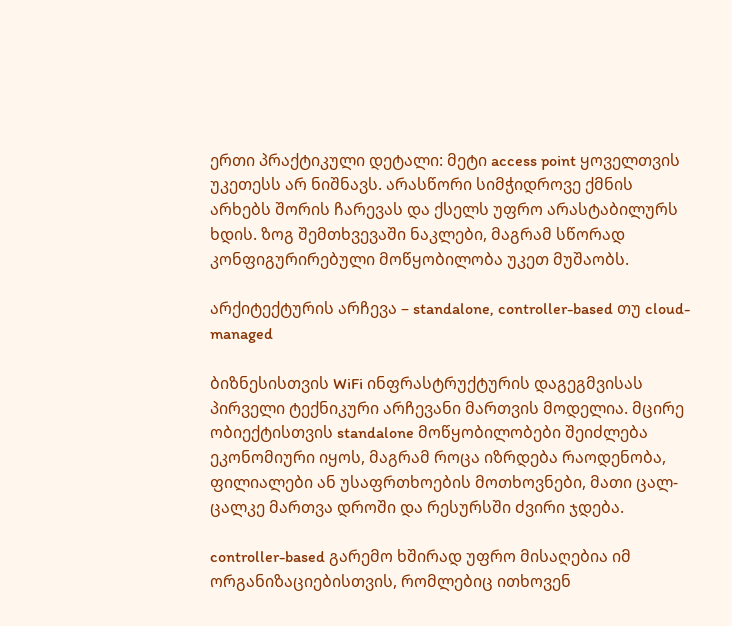ერთი პრაქტიკული დეტალი: მეტი access point ყოველთვის უკეთესს არ ნიშნავს. არასწორი სიმჭიდროვე ქმნის არხებს შორის ჩარევას და ქსელს უფრო არასტაბილურს ხდის. ზოგ შემთხვევაში ნაკლები, მაგრამ სწორად კონფიგურირებული მოწყობილობა უკეთ მუშაობს.

არქიტექტურის არჩევა – standalone, controller-based თუ cloud-managed

ბიზნესისთვის WiFi ინფრასტრუქტურის დაგეგმვისას პირველი ტექნიკური არჩევანი მართვის მოდელია. მცირე ობიექტისთვის standalone მოწყობილობები შეიძლება ეკონომიური იყოს, მაგრამ როცა იზრდება რაოდენობა, ფილიალები ან უსაფრთხოების მოთხოვნები, მათი ცალ-ცალკე მართვა დროში და რესურსში ძვირი ჯდება.

controller-based გარემო ხშირად უფრო მისაღებია იმ ორგანიზაციებისთვის, რომლებიც ითხოვენ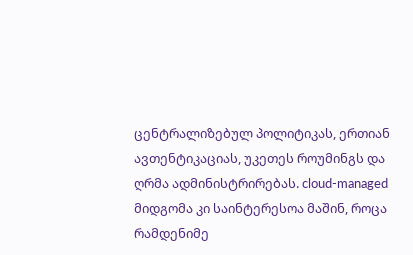ცენტრალიზებულ პოლიტიკას, ერთიან ავთენტიკაციას, უკეთეს როუმინგს და ღრმა ადმინისტრირებას. cloud-managed მიდგომა კი საინტერესოა მაშინ, როცა რამდენიმე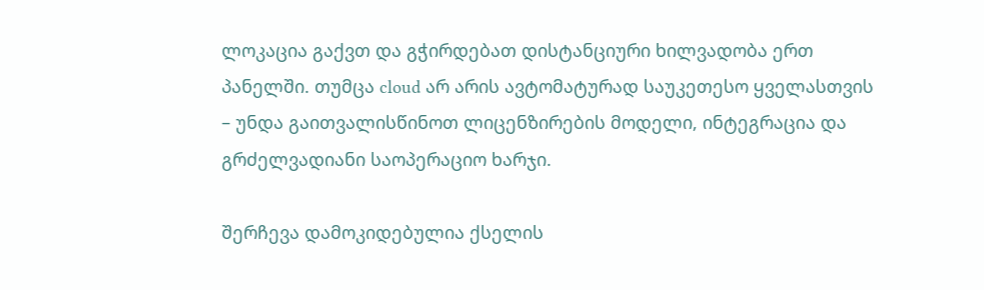ლოკაცია გაქვთ და გჭირდებათ დისტანციური ხილვადობა ერთ პანელში. თუმცა cloud არ არის ავტომატურად საუკეთესო ყველასთვის – უნდა გაითვალისწინოთ ლიცენზირების მოდელი, ინტეგრაცია და გრძელვადიანი საოპერაციო ხარჯი.

შერჩევა დამოკიდებულია ქსელის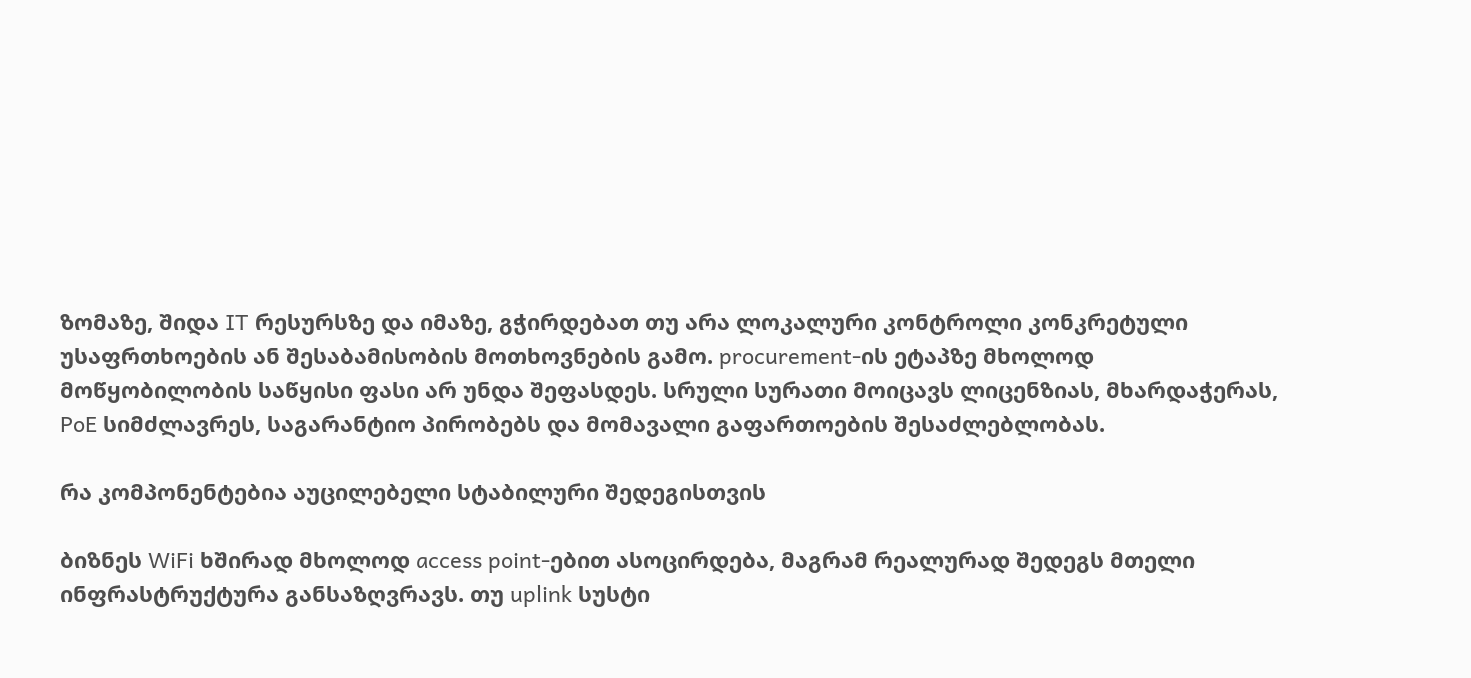ზომაზე, შიდა IT რესურსზე და იმაზე, გჭირდებათ თუ არა ლოკალური კონტროლი კონკრეტული უსაფრთხოების ან შესაბამისობის მოთხოვნების გამო. procurement-ის ეტაპზე მხოლოდ მოწყობილობის საწყისი ფასი არ უნდა შეფასდეს. სრული სურათი მოიცავს ლიცენზიას, მხარდაჭერას, PoE სიმძლავრეს, საგარანტიო პირობებს და მომავალი გაფართოების შესაძლებლობას.

რა კომპონენტებია აუცილებელი სტაბილური შედეგისთვის

ბიზნეს WiFi ხშირად მხოლოდ access point-ებით ასოცირდება, მაგრამ რეალურად შედეგს მთელი ინფრასტრუქტურა განსაზღვრავს. თუ uplink სუსტი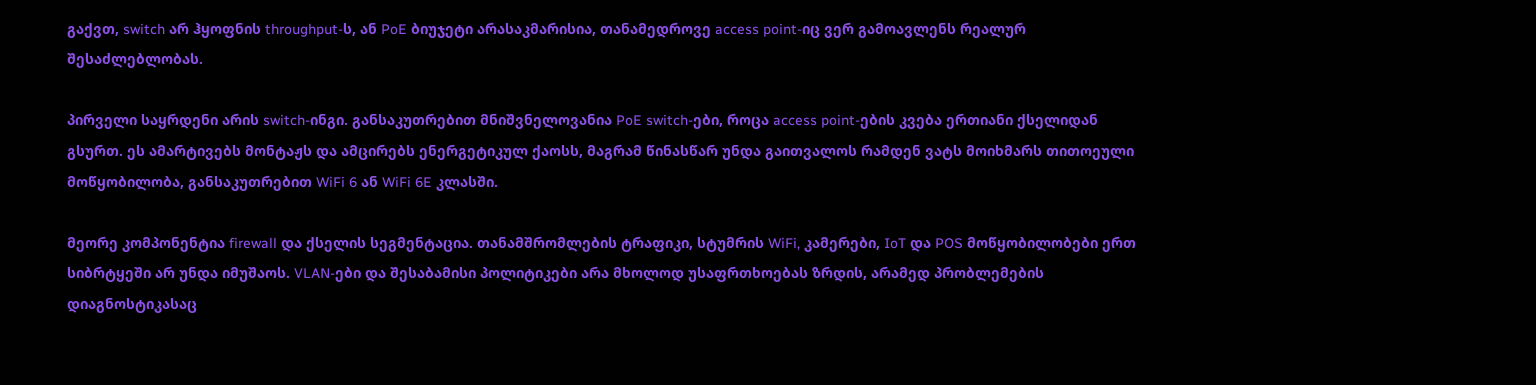გაქვთ, switch არ ჰყოფნის throughput-ს, ან PoE ბიუჯეტი არასაკმარისია, თანამედროვე access point-იც ვერ გამოავლენს რეალურ შესაძლებლობას.

პირველი საყრდენი არის switch-ინგი. განსაკუთრებით მნიშვნელოვანია PoE switch-ები, როცა access point-ების კვება ერთიანი ქსელიდან გსურთ. ეს ამარტივებს მონტაჟს და ამცირებს ენერგეტიკულ ქაოსს, მაგრამ წინასწარ უნდა გაითვალოს რამდენ ვატს მოიხმარს თითოეული მოწყობილობა, განსაკუთრებით WiFi 6 ან WiFi 6E კლასში.

მეორე კომპონენტია firewall და ქსელის სეგმენტაცია. თანამშრომლების ტრაფიკი, სტუმრის WiFi, კამერები, IoT და POS მოწყობილობები ერთ სიბრტყეში არ უნდა იმუშაოს. VLAN-ები და შესაბამისი პოლიტიკები არა მხოლოდ უსაფრთხოებას ზრდის, არამედ პრობლემების დიაგნოსტიკასაც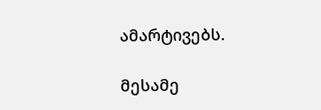ამარტივებს.

მესამე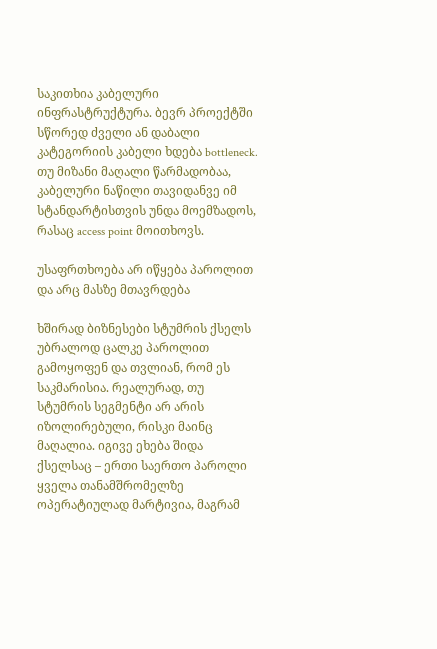საკითხია კაბელური ინფრასტრუქტურა. ბევრ პროექტში სწორედ ძველი ან დაბალი კატეგორიის კაბელი ხდება bottleneck. თუ მიზანი მაღალი წარმადობაა, კაბელური ნაწილი თავიდანვე იმ სტანდარტისთვის უნდა მოემზადოს, რასაც access point მოითხოვს.

უსაფრთხოება არ იწყება პაროლით და არც მასზე მთავრდება

ხშირად ბიზნესები სტუმრის ქსელს უბრალოდ ცალკე პაროლით გამოყოფენ და თვლიან, რომ ეს საკმარისია. რეალურად, თუ სტუმრის სეგმენტი არ არის იზოლირებული, რისკი მაინც მაღალია. იგივე ეხება შიდა ქსელსაც – ერთი საერთო პაროლი ყველა თანამშრომელზე ოპერატიულად მარტივია, მაგრამ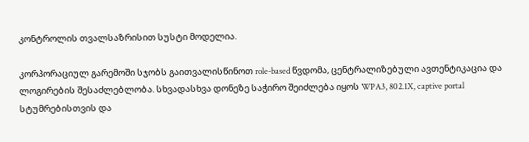კონტროლის თვალსაზრისით სუსტი მოდელია.

კორპორაციულ გარემოში სჯობს გაითვალისწინოთ role-based წვდომა, ცენტრალიზებული ავთენტიკაცია და ლოგირების შესაძლებლობა. სხვადასხვა დონეზე საჭირო შეიძლება იყოს WPA3, 802.1X, captive portal სტუმრებისთვის და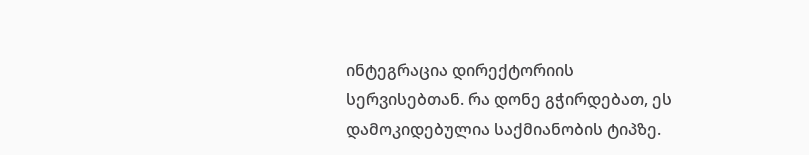ინტეგრაცია დირექტორიის სერვისებთან. რა დონე გჭირდებათ, ეს დამოკიდებულია საქმიანობის ტიპზე.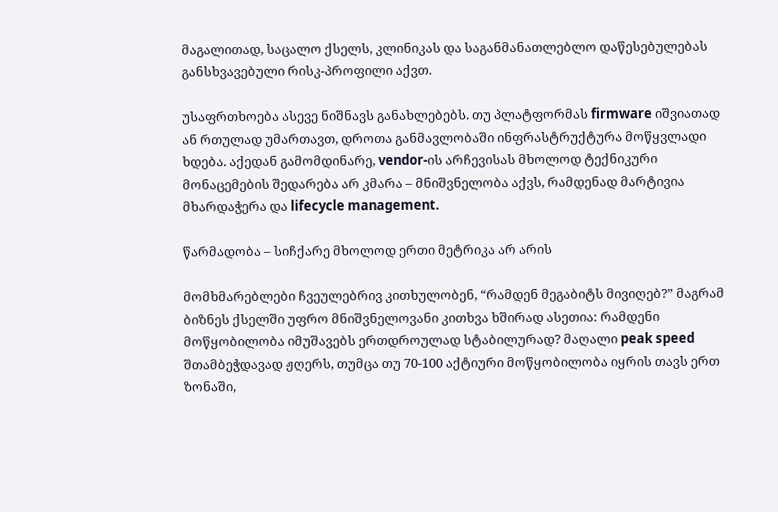მაგალითად, საცალო ქსელს, კლინიკას და საგანმანათლებლო დაწესებულებას განსხვავებული რისკ-პროფილი აქვთ.

უსაფრთხოება ასევე ნიშნავს განახლებებს. თუ პლატფორმას firmware იშვიათად ან რთულად უმართავთ, დროთა განმავლობაში ინფრასტრუქტურა მოწყვლადი ხდება. აქედან გამომდინარე, vendor-ის არჩევისას მხოლოდ ტექნიკური მონაცემების შედარება არ კმარა – მნიშვნელობა აქვს, რამდენად მარტივია მხარდაჭერა და lifecycle management.

წარმადობა – სიჩქარე მხოლოდ ერთი მეტრიკა არ არის

მომხმარებლები ჩვეულებრივ კითხულობენ, “რამდენ მეგაბიტს მივიღებ?” მაგრამ ბიზნეს ქსელში უფრო მნიშვნელოვანი კითხვა ხშირად ასეთია: რამდენი მოწყობილობა იმუშავებს ერთდროულად სტაბილურად? მაღალი peak speed შთამბეჭდავად ჟღერს, თუმცა თუ 70-100 აქტიური მოწყობილობა იყრის თავს ერთ ზონაში,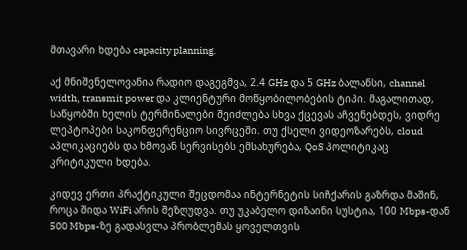მთავარი ხდება capacity planning.

აქ მნიშვნელოვანია რადიო დაგეგმვა, 2.4 GHz და 5 GHz ბალანსი, channel width, transmit power და კლიენტური მოწყობილობების ტიპი. მაგალითად, საწყობში ხელის ტერმინალები შეიძლება სხვა ქცევას აჩვენებდეს, ვიდრე ლეპტოპები საკონფერენციო სივრცეში. თუ ქსელი ვიდეოზარებს, cloud აპლიკაციებს და ხმოვან სერვისებს ემსახურება, QoS პოლიტიკაც კრიტიკული ხდება.

კიდევ ერთი პრაქტიკული შეცდომაა ინტერნეტის სიჩქარის გაზრდა მაშინ, როცა შიდა WiFi არის შეზღუდვა. თუ უკაბელო დიზაინი სუსტია, 100 Mbps-დან 500 Mbps-ზე გადასვლა პრობლემას ყოველთვის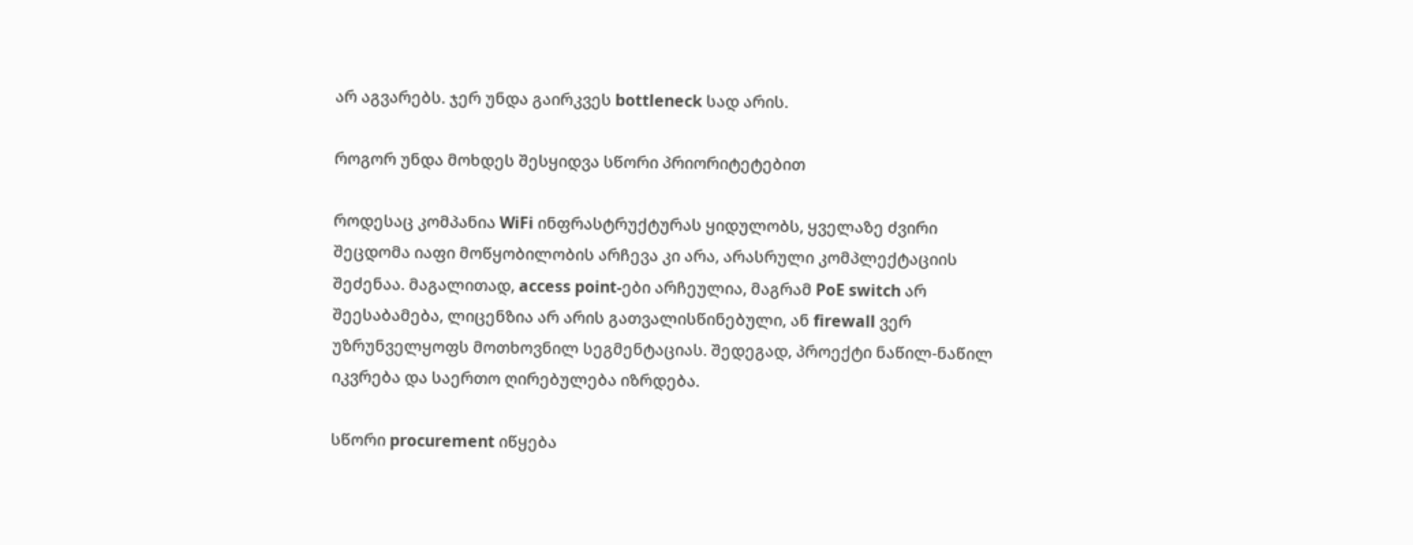არ აგვარებს. ჯერ უნდა გაირკვეს bottleneck სად არის.

როგორ უნდა მოხდეს შესყიდვა სწორი პრიორიტეტებით

როდესაც კომპანია WiFi ინფრასტრუქტურას ყიდულობს, ყველაზე ძვირი შეცდომა იაფი მოწყობილობის არჩევა კი არა, არასრული კომპლექტაციის შეძენაა. მაგალითად, access point-ები არჩეულია, მაგრამ PoE switch არ შეესაბამება, ლიცენზია არ არის გათვალისწინებული, ან firewall ვერ უზრუნველყოფს მოთხოვნილ სეგმენტაციას. შედეგად, პროექტი ნაწილ-ნაწილ იკვრება და საერთო ღირებულება იზრდება.

სწორი procurement იწყება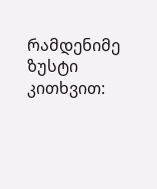რამდენიმე ზუსტი კითხვით: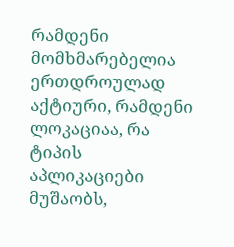რამდენი მომხმარებელია ერთდროულად აქტიური, რამდენი ლოკაციაა, რა ტიპის აპლიკაციები მუშაობს,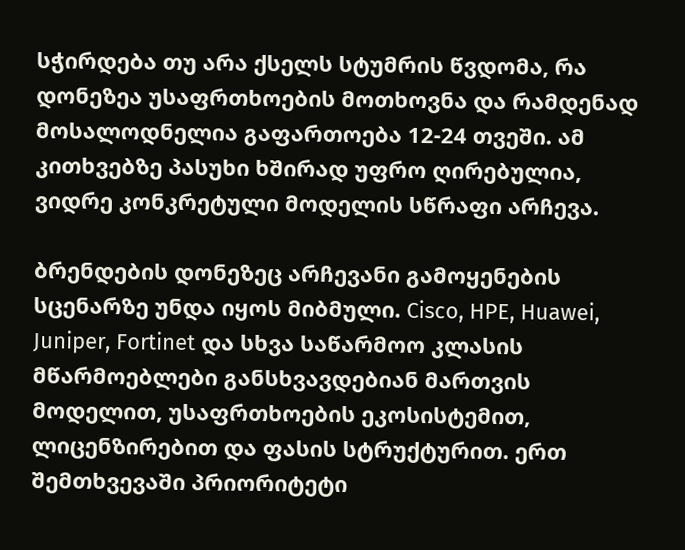სჭირდება თუ არა ქსელს სტუმრის წვდომა, რა დონეზეა უსაფრთხოების მოთხოვნა და რამდენად მოსალოდნელია გაფართოება 12-24 თვეში. ამ კითხვებზე პასუხი ხშირად უფრო ღირებულია, ვიდრე კონკრეტული მოდელის სწრაფი არჩევა.

ბრენდების დონეზეც არჩევანი გამოყენების სცენარზე უნდა იყოს მიბმული. Cisco, HPE, Huawei, Juniper, Fortinet და სხვა საწარმოო კლასის მწარმოებლები განსხვავდებიან მართვის მოდელით, უსაფრთხოების ეკოსისტემით, ლიცენზირებით და ფასის სტრუქტურით. ერთ შემთხვევაში პრიორიტეტი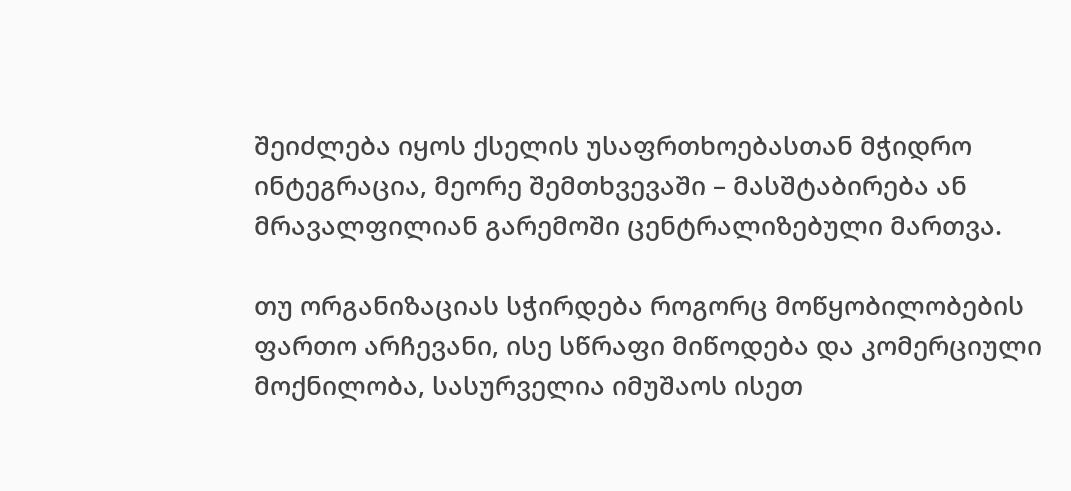შეიძლება იყოს ქსელის უსაფრთხოებასთან მჭიდრო ინტეგრაცია, მეორე შემთხვევაში – მასშტაბირება ან მრავალფილიან გარემოში ცენტრალიზებული მართვა.

თუ ორგანიზაციას სჭირდება როგორც მოწყობილობების ფართო არჩევანი, ისე სწრაფი მიწოდება და კომერციული მოქნილობა, სასურველია იმუშაოს ისეთ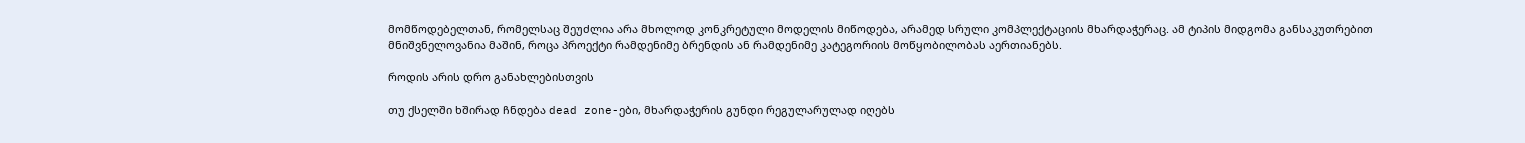მომწოდებელთან, რომელსაც შეუძლია არა მხოლოდ კონკრეტული მოდელის მიწოდება, არამედ სრული კომპლექტაციის მხარდაჭერაც. ამ ტიპის მიდგომა განსაკუთრებით მნიშვნელოვანია მაშინ, როცა პროექტი რამდენიმე ბრენდის ან რამდენიმე კატეგორიის მოწყობილობას აერთიანებს.

როდის არის დრო განახლებისთვის

თუ ქსელში ხშირად ჩნდება dead zone-ები, მხარდაჭერის გუნდი რეგულარულად იღებს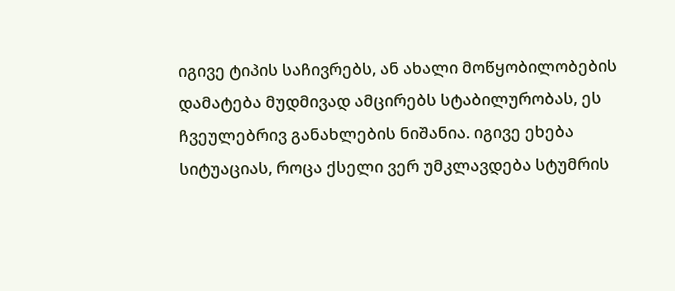იგივე ტიპის საჩივრებს, ან ახალი მოწყობილობების დამატება მუდმივად ამცირებს სტაბილურობას, ეს ჩვეულებრივ განახლების ნიშანია. იგივე ეხება სიტუაციას, როცა ქსელი ვერ უმკლავდება სტუმრის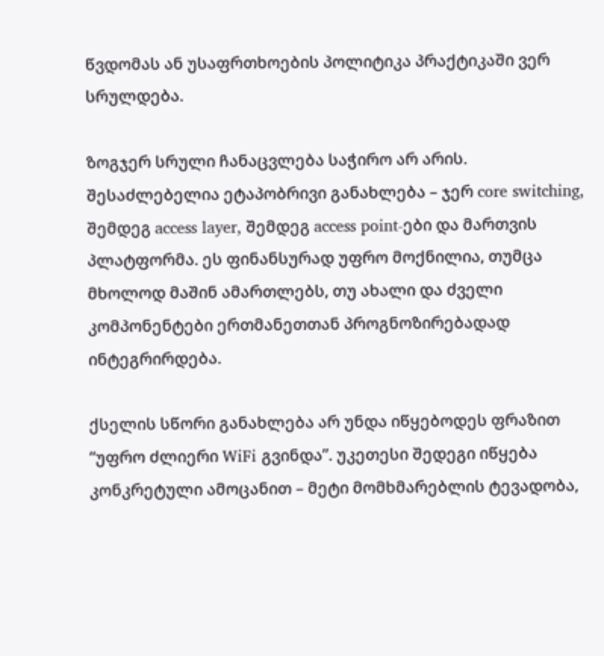წვდომას ან უსაფრთხოების პოლიტიკა პრაქტიკაში ვერ სრულდება.

ზოგჯერ სრული ჩანაცვლება საჭირო არ არის. შესაძლებელია ეტაპობრივი განახლება – ჯერ core switching, შემდეგ access layer, შემდეგ access point-ები და მართვის პლატფორმა. ეს ფინანსურად უფრო მოქნილია, თუმცა მხოლოდ მაშინ ამართლებს, თუ ახალი და ძველი კომპონენტები ერთმანეთთან პროგნოზირებადად ინტეგრირდება.

ქსელის სწორი განახლება არ უნდა იწყებოდეს ფრაზით “უფრო ძლიერი WiFi გვინდა”. უკეთესი შედეგი იწყება კონკრეტული ამოცანით – მეტი მომხმარებლის ტევადობა,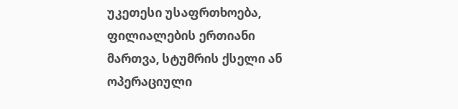უკეთესი უსაფრთხოება, ფილიალების ერთიანი მართვა, სტუმრის ქსელი ან ოპერაციული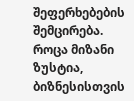შეფერხებების შემცირება. როცა მიზანი ზუსტია, ბიზნესისთვის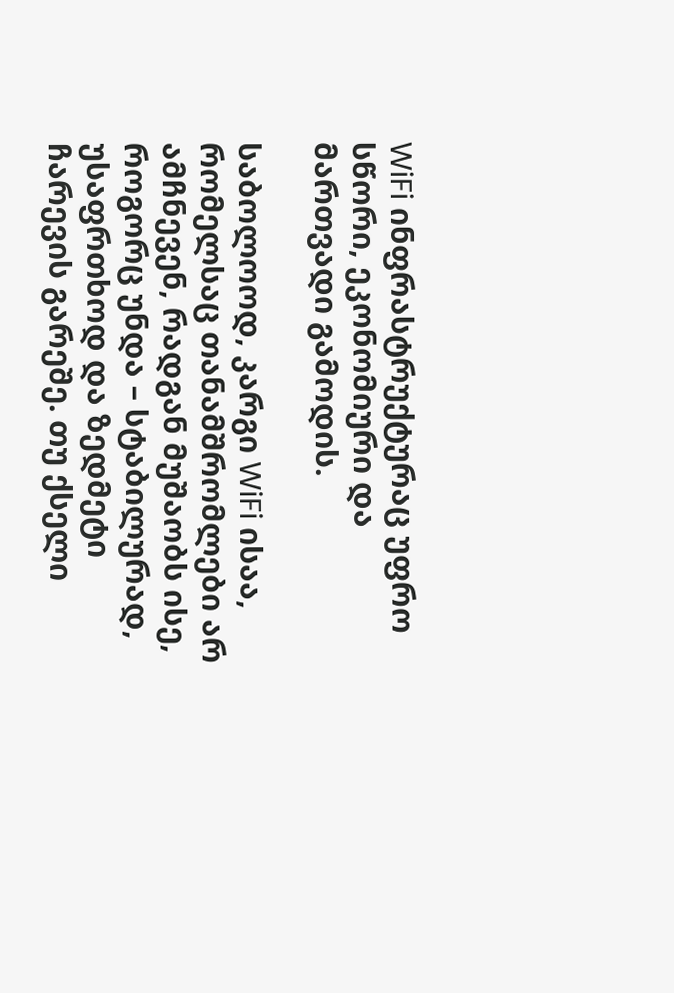WiFi ინფრასტრუქტურაც უფრო სწორი, ეკონომიური და მართვადი გამოდის.

საბოლოოდ, კარგი WiFi ისაა, რომელსაც თანამშრომლები არ ამჩნევენ, რადგან მუშაობს ისე, როგორც უნდა – სტაბილურად, უსაფრთხოდ და ზედმეტი ჩარევის გარეშე. თუ ქსელი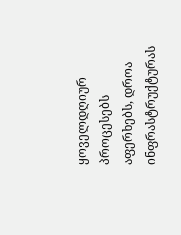ყოველდღიურ პროცესებს აფერხებს, დროა ინფრასტრუქტურას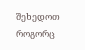შეხედოთ როგორც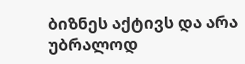ბიზნეს აქტივს და არა უბრალოდ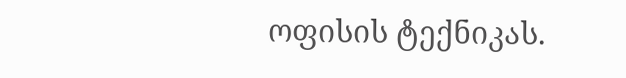ოფისის ტექნიკას.